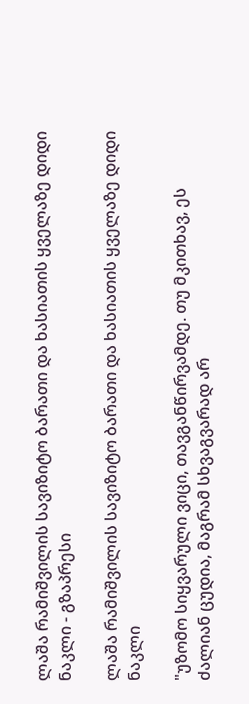ლაშა რამიშვილის სავიზიტო ბარათი და ხასიათის ყველაზე დიდი ნაკლი - გზაპრესი

ლაშა რამიშვილის სავიზიტო ბარათი და ხასიათის ყველაზე დიდი ნაკლი

"უზომო სიყვარული ვიცი, თავგანწირვამდე. თუ მკითხავ, ეს ძალიან ცუდია, მაგრამ სხვაგვარად არ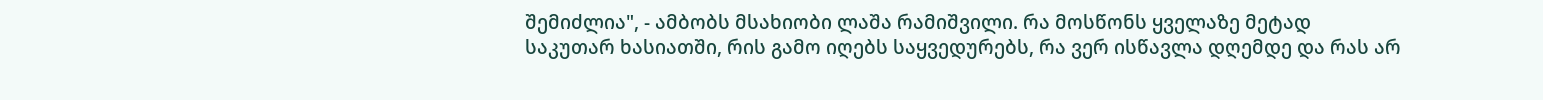შემიძლია", - ამბობს მსახიობი ლაშა რამიშვილი. რა მოსწონს ყველაზე მეტად საკუთარ ხასიათში, რის გამო იღებს საყვედურებს, რა ვერ ისწავლა დღემდე და რას არ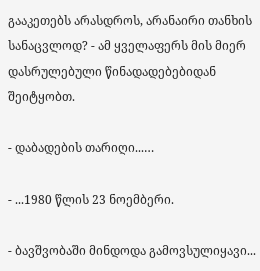გააკეთებს არასდროს, არანაირი თანხის სანაცვლოდ? - ამ ყველაფერს მის მიერ დასრულებული წინადადებებიდან შეიტყობთ.

- დაბადების თარიღი...…

- ...1980 წლის 23 ნოემბერი.

- ბავშვობაში მინდოდა გამოვსულიყავი...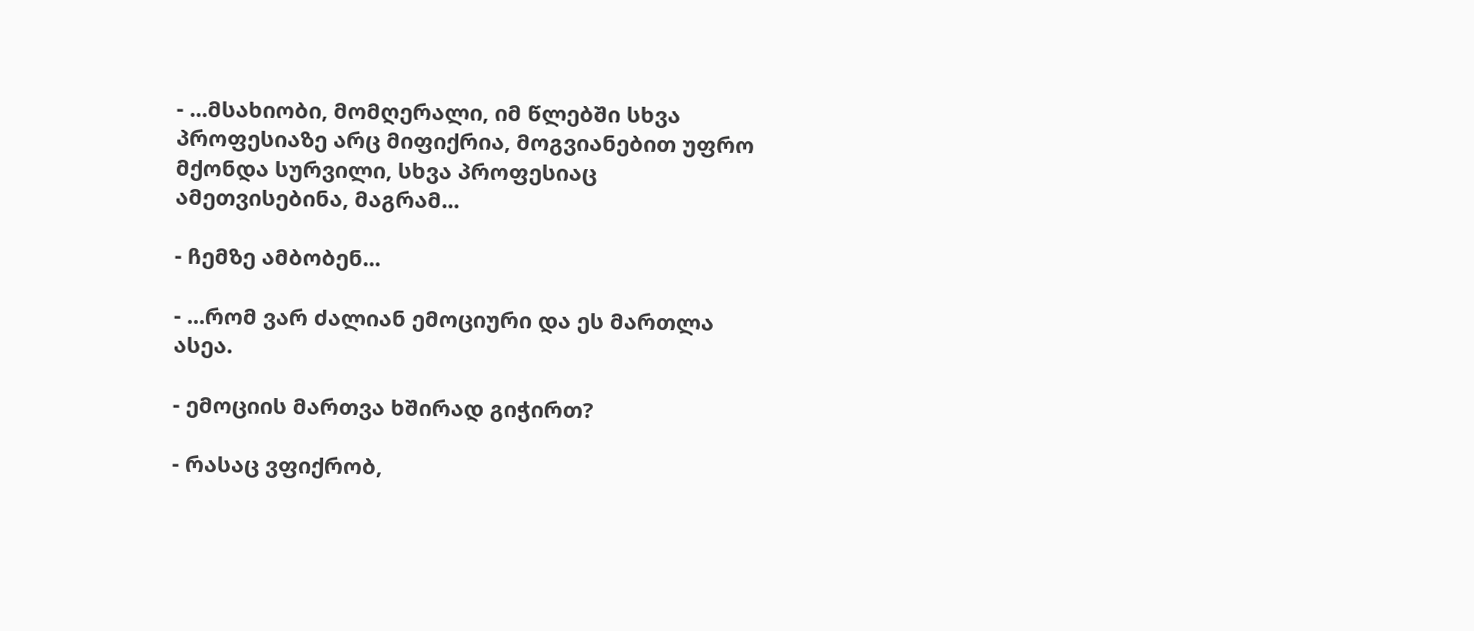- ...მსახიობი, მომღერალი, იმ წლებში სხვა პროფესიაზე არც მიფიქრია, მოგვიანებით უფრო მქონდა სურვილი, სხვა პროფესიაც ამეთვისებინა, მაგრამ...

- ჩემზე ამბობენ...

- ...რომ ვარ ძალიან ემოციური და ეს მართლა ასეა.

- ემოციის მართვა ხშირად გიჭირთ?

- რასაც ვფიქრობ,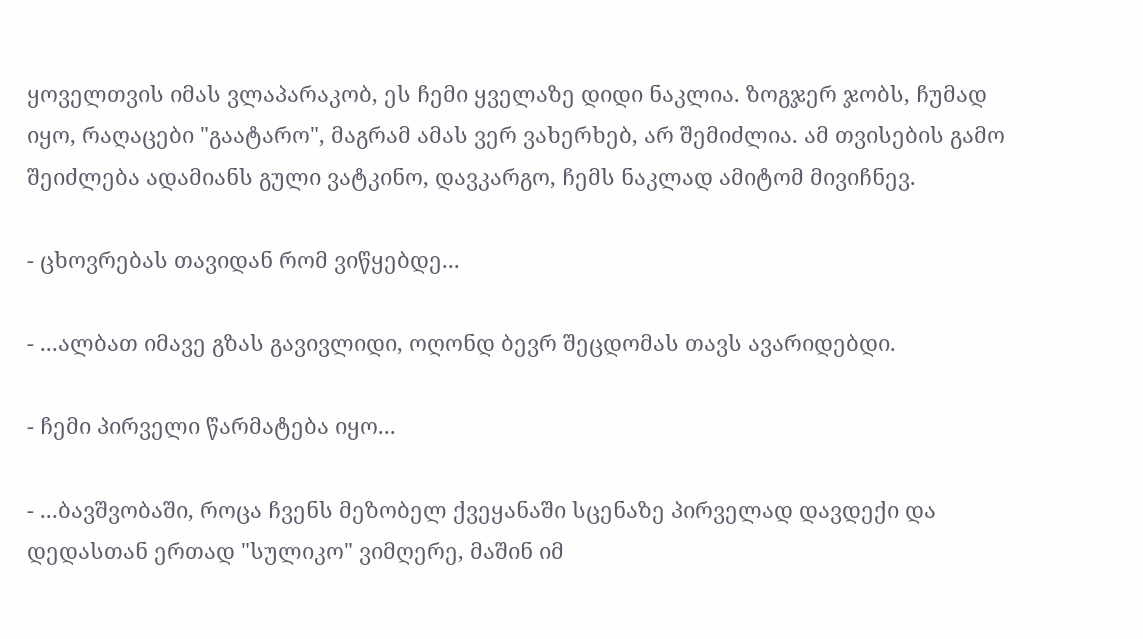ყოველთვის იმას ვლაპარაკობ, ეს ჩემი ყველაზე დიდი ნაკლია. ზოგჯერ ჯობს, ჩუმად იყო, რაღაცები "გაატარო", მაგრამ ამას ვერ ვახერხებ, არ შემიძლია. ამ თვისების გამო შეიძლება ადამიანს გული ვატკინო, დავკარგო, ჩემს ნაკლად ამიტომ მივიჩნევ.

- ცხოვრებას თავიდან რომ ვიწყებდე...

- ...ალბათ იმავე გზას გავივლიდი, ოღონდ ბევრ შეცდომას თავს ავარიდებდი.

- ჩემი პირველი წარმატება იყო...

- ...ბავშვობაში, როცა ჩვენს მეზობელ ქვეყანაში სცენაზე პირველად დავდექი და დედასთან ერთად "სულიკო" ვიმღერე, მაშინ იმ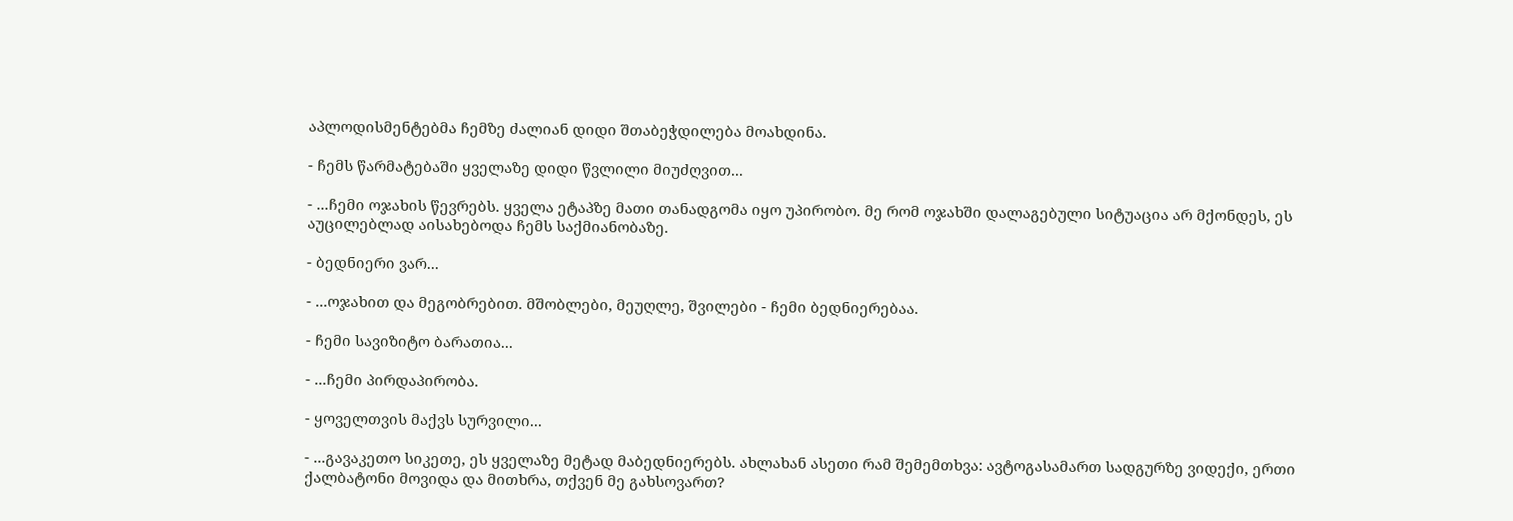აპლოდისმენტებმა ჩემზე ძალიან დიდი შთაბეჭდილება მოახდინა.

- ჩემს წარმატებაში ყველაზე დიდი წვლილი მიუძღვით...

- ...ჩემი ოჯახის წევრებს. ყველა ეტაპზე მათი თანადგომა იყო უპირობო. მე რომ ოჯახში დალაგებული სიტუაცია არ მქონდეს, ეს აუცილებლად აისახებოდა ჩემს საქმიანობაზე.

- ბედნიერი ვარ...

- ...ოჯახით და მეგობრებით. მშობლები, მეუღლე, შვილები - ჩემი ბედნიერებაა.

- ჩემი სავიზიტო ბარათია...

- ...ჩემი პირდაპირობა.

- ყოველთვის მაქვს სურვილი...

- ...გავაკეთო სიკეთე, ეს ყველაზე მეტად მაბედნიერებს. ახლახან ასეთი რამ შემემთხვა: ავტოგასამართ სადგურზე ვიდექი, ერთი ქალბატონი მოვიდა და მითხრა, თქვენ მე გახსოვართ?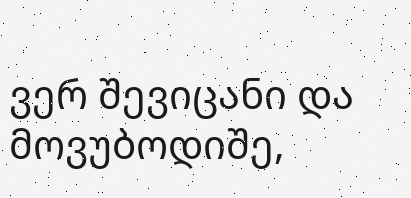ვერ შევიცანი და მოვუბოდიშე,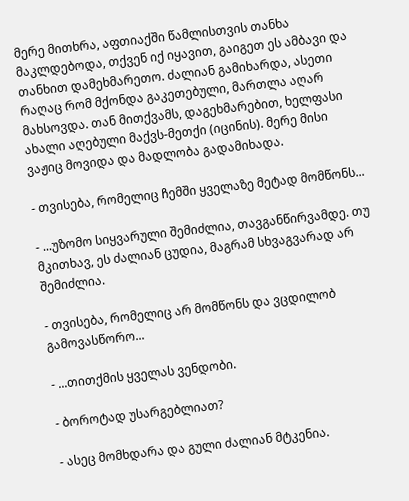მერე მითხრა, აფთიაქში წამლისთვის თანხა მაკლდებოდა, თქვენ იქ იყავით, გაიგეთ ეს ამბავი და თანხით დამეხმარეთო. ძალიან გამიხარდა, ასეთი რაღაც რომ მქონდა გაკეთებული, მართლა აღარ მახსოვდა. თან მითქვამს, დაგეხმარებით, ხელფასი ახალი აღებული მაქვს-მეთქი (იცინის). მერე მისი ვაჟიც მოვიდა და მადლობა გადამიხადა.

- თვისება, რომელიც ჩემში ყველაზე მეტად მომწონს...

- ...უზომო სიყვარული შემიძლია, თავგანწირვამდე. თუ მკითხავ, ეს ძალიან ცუდია, მაგრამ სხვაგვარად არ შემიძლია.

- თვისება, რომელიც არ მომწონს და ვცდილობ გამოვასწორო...

- ...თითქმის ყველას ვენდობი.

- ბოროტად უსარგებლიათ?

- ასეც მომხდარა და გული ძალიან მტკენია.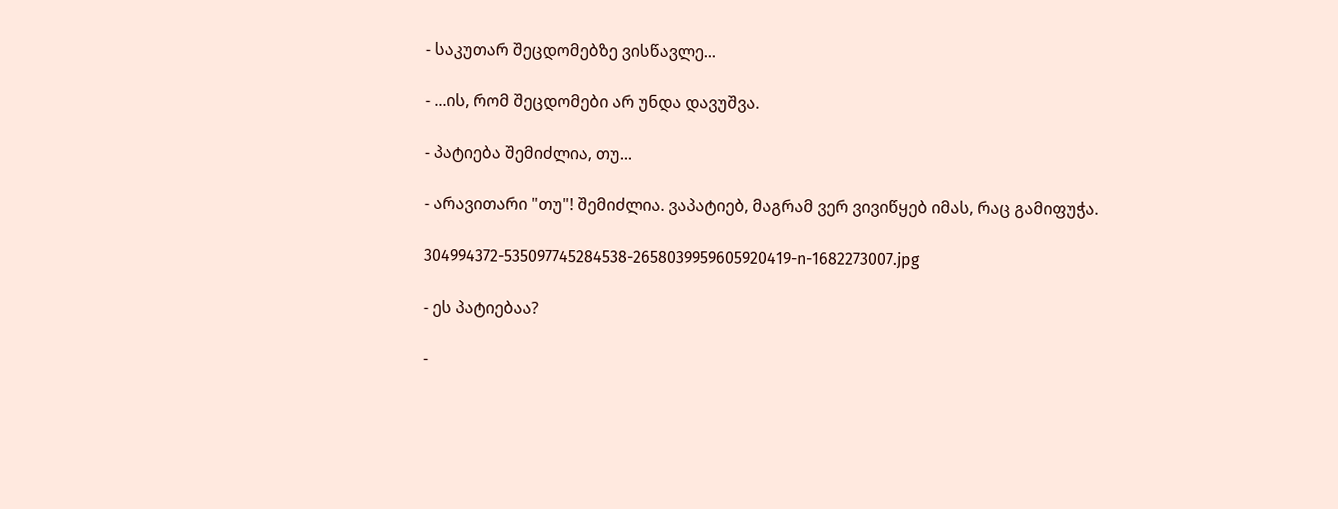- საკუთარ შეცდომებზე ვისწავლე...

- ...ის, რომ შეცდომები არ უნდა დავუშვა.

- პატიება შემიძლია, თუ...

- არავითარი "თუ"! შემიძლია. ვაპატიებ, მაგრამ ვერ ვივიწყებ იმას, რაც გამიფუჭა.

304994372-535097745284538-2658039959605920419-n-1682273007.jpg

- ეს პატიებაა?

-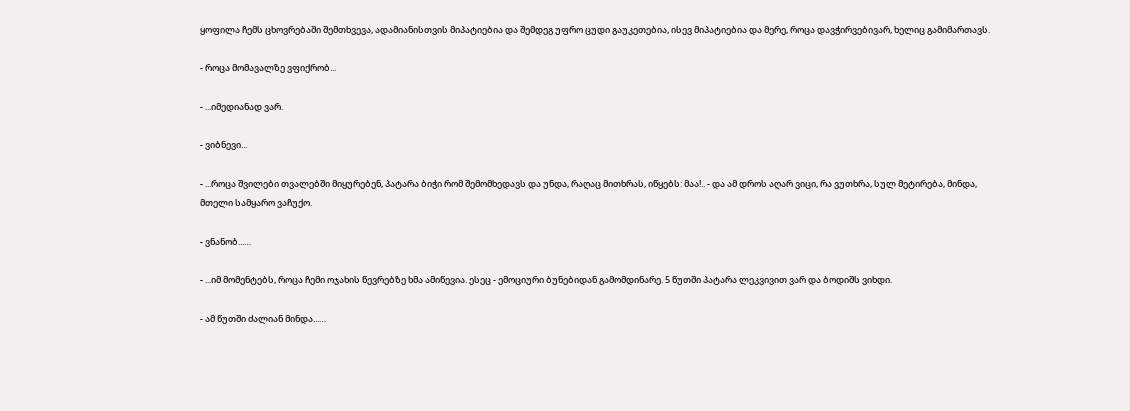ყოფილა ჩემს ცხოვრებაში შემთხვევა, ადამიანისთვის მიპატიებია და შემდეგ უფრო ცუდი გაუკეთებია, ისევ მიპატიებია და მერე, როცა დავჭირვებივარ, ხელიც გამიმართავს.

- როცა მომავალზე ვფიქრობ...

- ...იმედიანად ვარ.

- ვიბნევი...

- ...როცა შვილები თვალებში მიყურებენ, პატარა ბიჭი რომ შემომხედავს და უნდა, რაღაც მითხრას, იწყებს: მაა!.. - და ამ დროს აღარ ვიცი, რა ვუთხრა, სულ მეტირება, მინდა, მთელი სამყარო ვაჩუქო.

- ვნანობ...…

- ...იმ მომენტებს, როცა ჩემი ოჯახის წევრებზე ხმა ამიწევია. ესეც - ემოციური ბუნებიდან გამომდინარე. 5 წუთში პატარა ლეკვივით ვარ და ბოდიშს ვიხდი.

- ამ წუთში ძალიან მინდა...…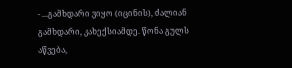- ...გამხდარი ვიყო (იცინის), ძალიან გამხდარი, კახექსიამდე. წონა გულს აწვება,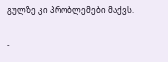გულზე კი პრობლემები მაქვს.

-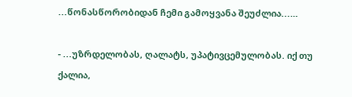...წონასწორობიდან ჩემი გამოყვანა შეუძლია...…

- ...უზრდელობას, ღალატს, უპატივცემულობას. იქ თუ ქალია,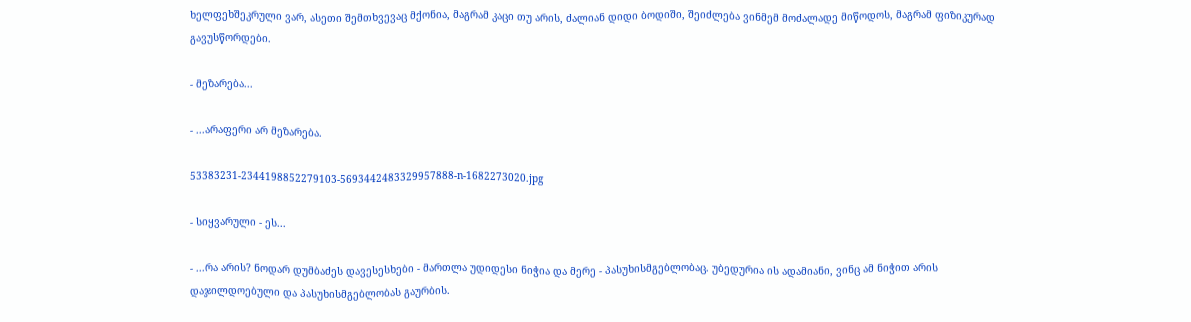ხელფეხშეკრული ვარ, ასეთი შემთხვევაც მქონია, მაგრამ კაცი თუ არის, ძალიან დიდი ბოდიში, შეიძლება ვინმემ მოძალადე მიწოდოს, მაგრამ ფიზიკურად გავუსწორდები.

- მეზარება...

- ...არაფერი არ მეზარება.

53383231-2344198852279103-5693442483329957888-n-1682273020.jpg

- სიყვარული - ეს...

- ...რა არის? ნოდარ დუმბაძეს დავესესხები - მართლა უდიდესი ნიჭია და მერე - პასუხისმგებლობაც. უბედურია ის ადამიანი, ვინც ამ ნიჭით არის დაჯილდოებული და პასუხისმგებლობას გაურბის.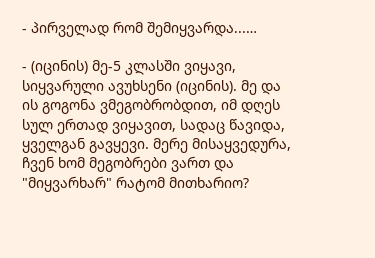- პირველად რომ შემიყვარდა...…

- (იცინის) მე-5 კლასში ვიყავი, სიყვარული ავუხსენი (იცინის). მე და ის გოგონა ვმეგობრობდით, იმ დღეს სულ ერთად ვიყავით, სადაც წავიდა, ყველგან გავყევი. მერე მისაყვედურა, ჩვენ ხომ მეგობრები ვართ და "მიყვარხარ" რატომ მითხარიო?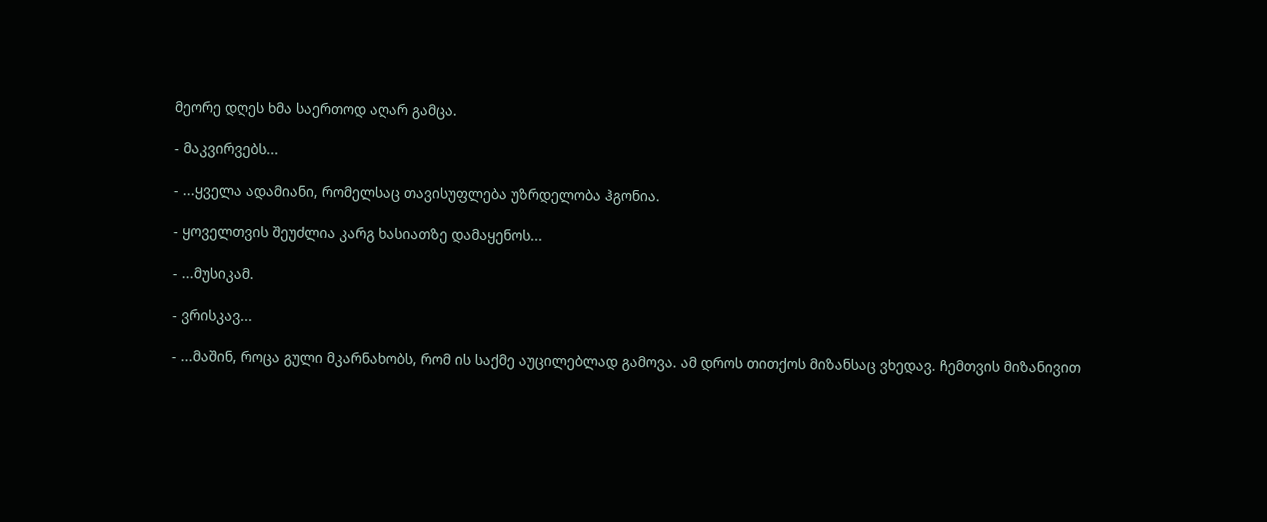მეორე დღეს ხმა საერთოდ აღარ გამცა.

- მაკვირვებს...

- ...ყველა ადამიანი, რომელსაც თავისუფლება უზრდელობა ჰგონია.

- ყოველთვის შეუძლია კარგ ხასიათზე დამაყენოს...

- ...მუსიკამ.

- ვრისკავ...

- ...მაშინ, როცა გული მკარნახობს, რომ ის საქმე აუცილებლად გამოვა. ამ დროს თითქოს მიზანსაც ვხედავ. ჩემთვის მიზანივით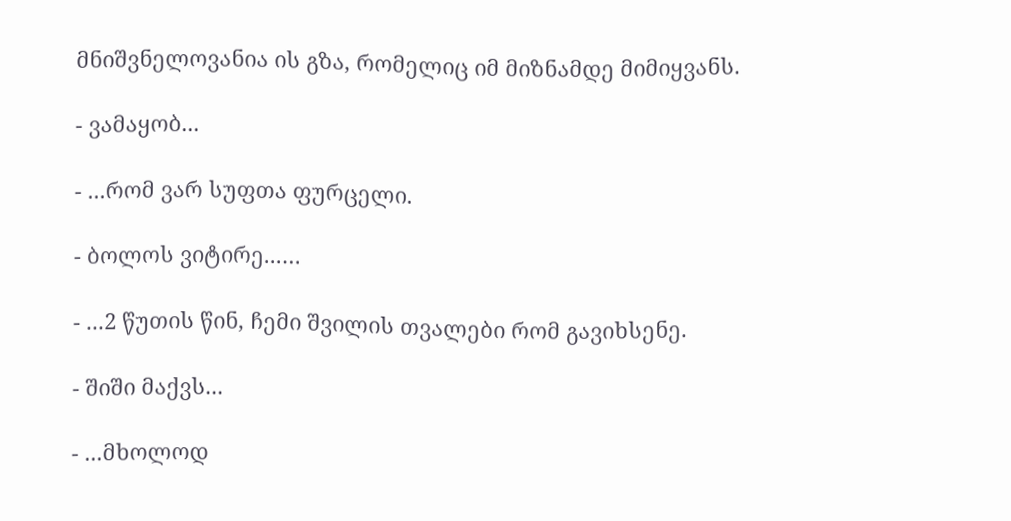მნიშვნელოვანია ის გზა, რომელიც იმ მიზნამდე მიმიყვანს.

- ვამაყობ...

- ...რომ ვარ სუფთა ფურცელი.

- ბოლოს ვიტირე...…

- ...2 წუთის წინ, ჩემი შვილის თვალები რომ გავიხსენე.

- შიში მაქვს...

- ...მხოლოდ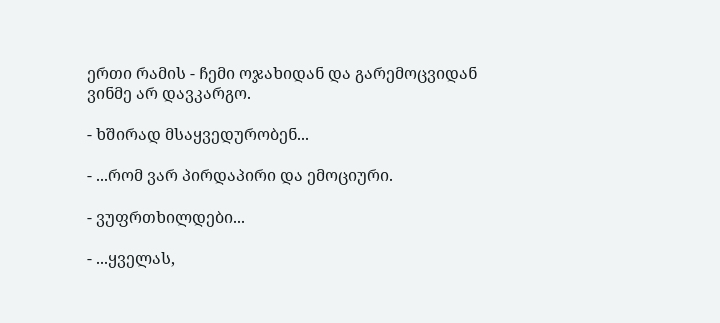ერთი რამის - ჩემი ოჯახიდან და გარემოცვიდან ვინმე არ დავკარგო.

- ხშირად მსაყვედურობენ...

- ...რომ ვარ პირდაპირი და ემოციური.

- ვუფრთხილდები...

- ...ყველას,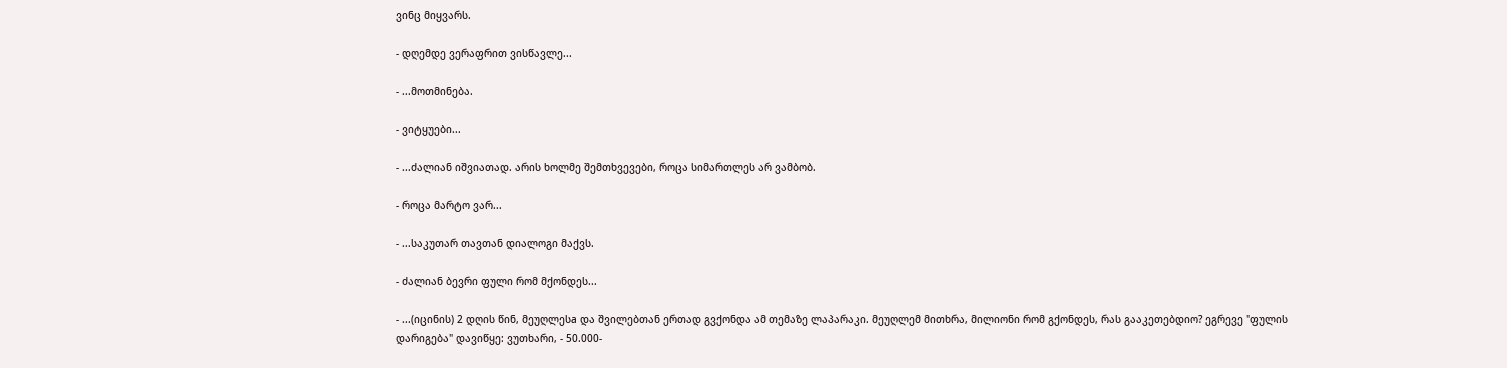ვინც მიყვარს.

- დღემდე ვერაფრით ვისწავლე...

- ...მოთმინება.

- ვიტყუები...

- ...ძალიან იშვიათად. არის ხოლმე შემთხვევები, როცა სიმართლეს არ ვამბობ.

- როცა მარტო ვარ...

- ...საკუთარ თავთან დიალოგი მაქვს.

- ძალიან ბევრი ფული რომ მქონდეს...

- ...(იცინის) 2 დღის წინ, მეუღლესa და შვილებთან ერთად გვქონდა ამ თემაზე ლაპარაკი. მეუღლემ მითხრა, მილიონი რომ გქონდეს, რას გააკეთებდიო? ეგრევე "ფულის დარიგება" დავიწყე: ვუთხარი, - 50.000-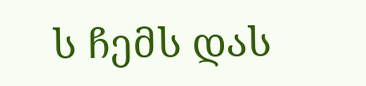ს ჩემს დას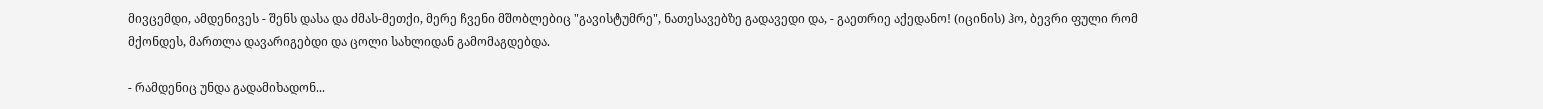მივცემდი, ამდენივეს - შენს დასა და ძმას-მეთქი, მერე ჩვენი მშობლებიც "გავისტუმრე", ნათესავებზე გადავედი და, - გაეთრიე აქედანო! (იცინის) ჰო, ბევრი ფული რომ მქონდეს, მართლა დავარიგებდი და ცოლი სახლიდან გამომაგდებდა.

- რამდენიც უნდა გადამიხადონ...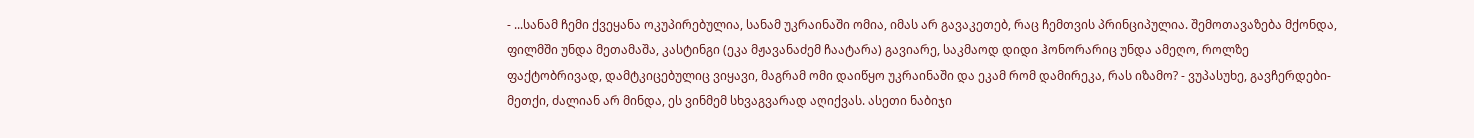- ...სანამ ჩემი ქვეყანა ოკუპირებულია, სანამ უკრაინაში ომია, იმას არ გავაკეთებ, რაც ჩემთვის პრინციპულია. შემოთავაზება მქონდა, ფილმში უნდა მეთამაშა, კასტინგი (ეკა მჟავანაძემ ჩაატარა) გავიარე, საკმაოდ დიდი ჰონორარიც უნდა ამეღო, როლზე ფაქტობრივად, დამტკიცებულიც ვიყავი, მაგრამ ომი დაიწყო უკრაინაში და ეკამ რომ დამირეკა, რას იზამო? - ვუპასუხე, გავჩერდები-მეთქი, ძალიან არ მინდა, ეს ვინმემ სხვაგვარად აღიქვას. ასეთი ნაბიჯი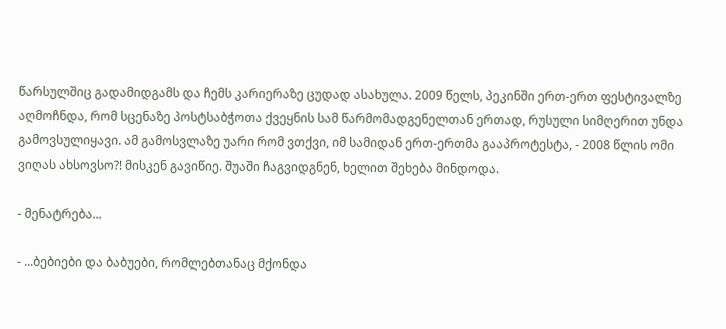წარსულშიც გადამიდგამს და ჩემს კარიერაზე ცუდად ასახულა. 2009 წელს, პეკინში ერთ-ერთ ფესტივალზე აღმოჩნდა, რომ სცენაზე პოსტსაბჭოთა ქვეყნის სამ წარმომადგენელთან ერთად, რუსული სიმღერით უნდა გამოვსულიყავი. ამ გამოსვლაზე უარი რომ ვთქვი, იმ სამიდან ერთ-ერთმა გააპროტესტა, - 2008 წლის ომი ვიღას ახსოვსო?! მისკენ გავიწიე. შუაში ჩაგვიდგნენ, ხელით შეხება მინდოდა.

- მენატრება...

- ...ბებიები და ბაბუები, რომლებთანაც მქონდა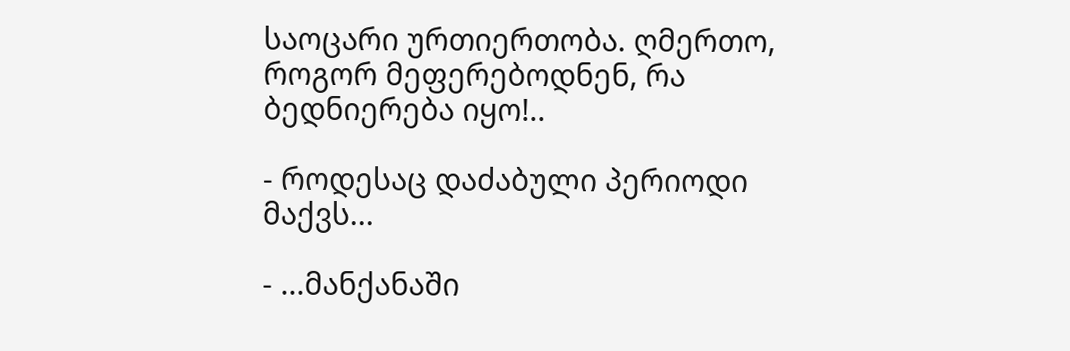საოცარი ურთიერთობა. ღმერთო, როგორ მეფერებოდნენ, რა ბედნიერება იყო!..

- როდესაც დაძაბული პერიოდი მაქვს...

- ...მანქანაში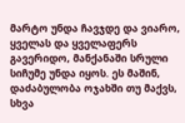მარტო უნდა ჩავჯდე და ვიარო, ყველას და ყველაფერს გავერიდო, მანქანაში სრული სიჩუმე უნდა იყოს. ეს მაშინ, დაძაბულობა ოჯახში თუ მაქვს, სხვა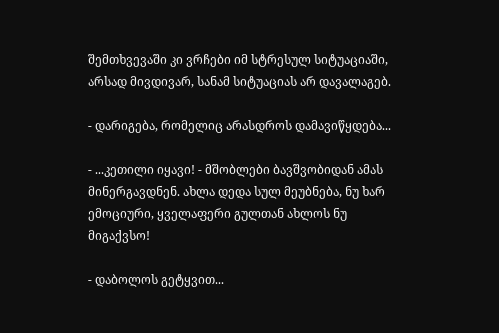შემთხვევაში კი ვრჩები იმ სტრესულ სიტუაციაში, არსად მივდივარ, სანამ სიტუაციას არ დავალაგებ.

- დარიგება, რომელიც არასდროს დამავიწყდება...

- ...კეთილი იყავი! - მშობლები ბავშვობიდან ამას მინერგავდნენ. ახლა დედა სულ მეუბნება, ნუ ხარ ემოციური, ყველაფერი გულთან ახლოს ნუ მიგაქვსო!

- დაბოლოს გეტყვით...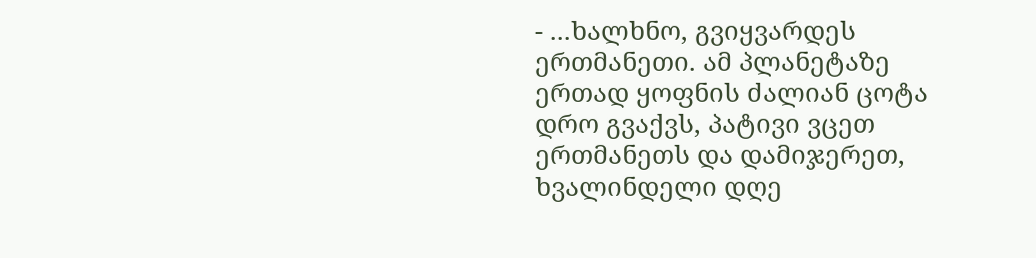- ...ხალხნო, გვიყვარდეს ერთმანეთი. ამ პლანეტაზე ერთად ყოფნის ძალიან ცოტა დრო გვაქვს, პატივი ვცეთ ერთმანეთს და დამიჯერეთ, ხვალინდელი დღე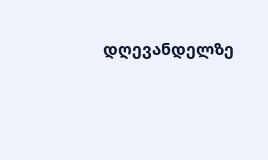დღევანდელზე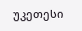უკეთესი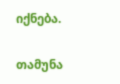იქნება.

თამუნა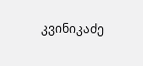კვინიკაძე